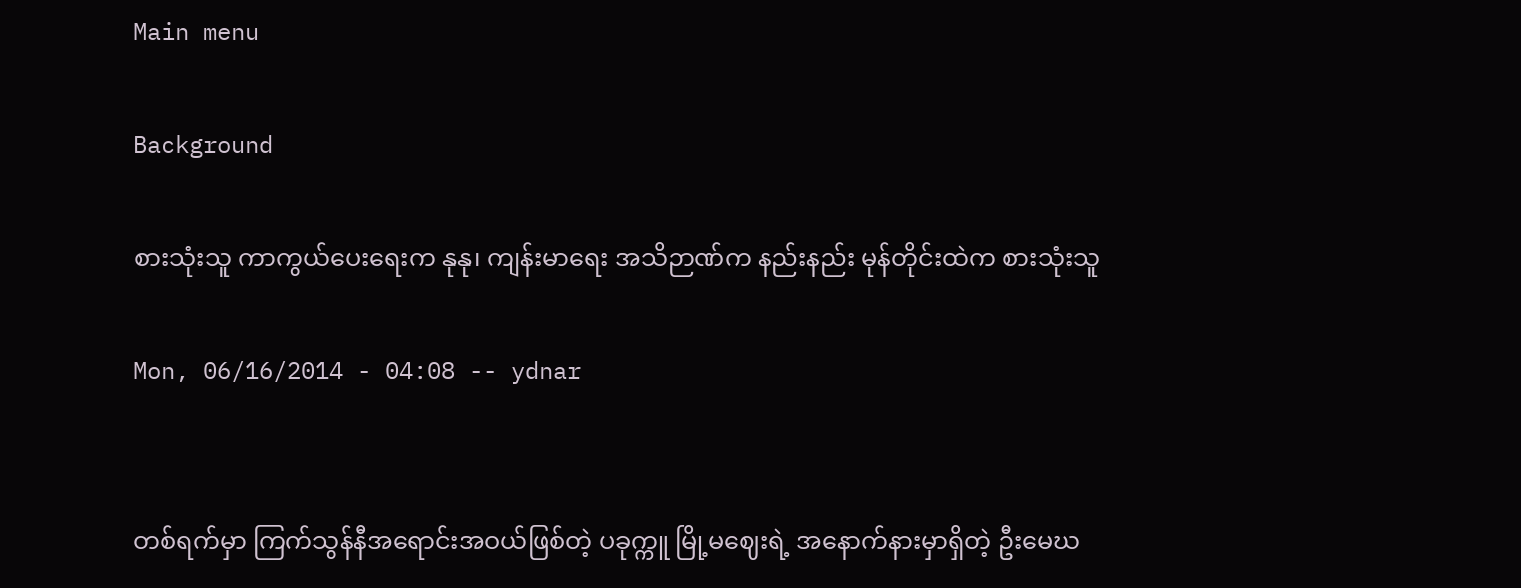Main menu

Background

စားသုံးသူ ကာကွယ်ပေးရေးက နုနု၊ ကျန်းမာရေး အသိဉာဏ်က နည်းနည်း မုန်တိုင်းထဲက စားသုံးသူ

Mon, 06/16/2014 - 04:08 -- ydnar


တစ်ရက်မှာ ကြက်သွန်နီအရောင်းအဝယ်ဖြစ်တဲ့ ပခုက္ကူ မြို့မဈေးရဲ့ အနောက်နားမှာရှိတဲ့ ဦးမေဃ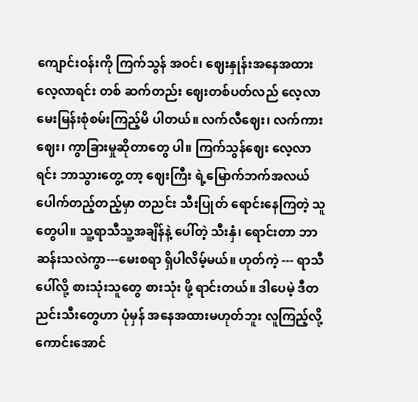ကျောင်းဝန်းကို ကြက်သွန် အဝင်၊ ဈေးနှုန်းအနေအထား လေ့လာရင်း တစ် ဆက်တည်း ဈေးတစ်ပတ်လည် လေ့လာမေးမြန်းစုံစမ်းကြည့်မိ ပါတယ်။ လက်လီဈေး၊ လက်ကားဈေး၊ ကွာခြားမှုဆိုတာတွေ ပါ။ ကြက်သွန်ဈေး လေ့လာရင်း ဘာသွားတွေ့ တာ့ ဈေးကြီး ရဲ့မြောက်ဘက်အလယ်ပေါက်တည့်တည့်မှာ တညင်း သီးပြုတ် ရောင်းနေကြတဲ့ သူတွေပါ။ သူ့ရာသီသူ့အချိန်နဲ့ ပေါ်တဲ့ သီးနှံ၊ ရောင်းတာ ဘာဆန်းသလဲကွာ---မေးစရာ ရှိပါလိမ့်မယ်။ ဟုတ်ကဲ့ --- ရာသီပေါ်လို့ စားသုံးသူတွေ စားသုံး ဖို့ ရာင်းတယ်။ ဒါပေမဲ့ ဒီတညင်းသီးတွေဟာ ပုံမှန် အနေအထားမဟုတ်ဘူး လူကြည့်လို့ကောင်းအောင်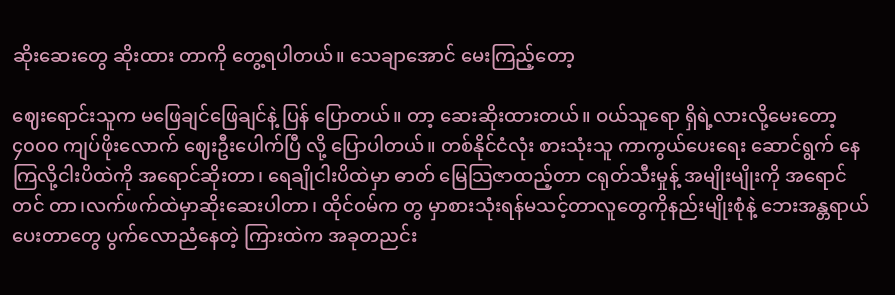ဆိုးဆေးတွေ ဆိုးထား တာကို တွေ့ရပါတယ်။ သေချာအောင် မေးကြည့်တော့

ဈေးရောင်းသူက မဖြေချင်ဖြေချင်နဲ့ ပြန် ပြောတယ်။ တာ့ ဆေးဆိုးထားတယ်။ ဝယ်သူရော ရှိရဲ့လားလို့မေးတော့ ၄၀၀၀ ကျပ်ဖိုးလောက် ဈေးဦးပေါက်ပြီ လို့ ပြောပါတယ်။ တစ်နိုင်ငံလုံး စားသုံးသူ ကာကွယ်ပေးရေး ဆောင်ရွက် နေကြလို့ငါးပိထဲကို အရောင်ဆိုးတာ၊ ရေချိုငါးပိထဲမှာ ဓာတ် မြေသြဇာထည့်တာ ငရုတ်သီးမှုန့် အမျိုးမျိုးကို အရောင်တင် တာ၊လက်ဖက်ထဲမှာဆိုးဆေးပါတာ၊ ထိုင်ဝမ်က တွ မှာစားသုံးရန်မသင့်တာလူတွေကိုနည်းမျိုးစုံနဲ့ ဘေးအန္တရာယ် ပေးတာတွေ ပွက်လောညံနေတဲ့ ကြားထဲက အခုတညင်း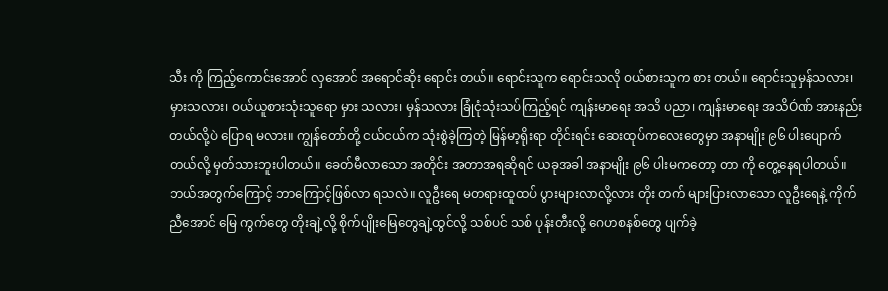သီး ကို ကြည့်ကောင်းအောင် လှအောင် အရောင်ဆိုး ရောင်း တယ်။ ရောင်းသူက ရောင်းသလို ဝယ်စားသူက စား တယ်။ ရောင်းသူမှန်သလား၊ မှားသလား၊ ဝယ်ယူစားသုံးသူရော မှား သလား၊ မှန်သလား ခြုံငုံသုံးသပ်ကြည့်ရင် ကျန်းမာရေး အသိ ပညာ၊ ကျန်းမာရေး အသိÓဏ် အားနည်းတယ်လို့ပဲ ပြောရ မလား။ ကျွန်တော်တို့ ငယ်ငယ်က သုံးစွဲခဲ့ကြတဲ့ မြန်မာ့ရိုးရာ တိုင်းရင်း ဆေးထုပ်ကလေးတွေမှာ အနာမျိုး ၉၆ ပါးပျောက် တယ်လို့ မှတ်သားဘူးပါတယ်။ ခေတ်မီလာသော အတိုင်း အတာအရဆိုရင် ယခုအခါ အနာမျိုး ၉၆ ပါးမကတော့ တာ ကို တွေ့နေရပါတယ်။ ဘယ်အတွက်ကြောင့် ဘာကြောင့်ဖြစ်လာ ရသလဲ။ လူဦးရေ မတရားထူထပ် ပွားများလာလို့လား တိုး တက် များပြားလာသော လူဦးရေနဲ့ ကိုက်ညီအောင် မြေ ကွက်တွေ တိုးချဲ့လို့ စိုက်ပျိုးမြေတွေချဲ့ထွင်လို့ သစ်ပင် သစ် ပုန်းတီးလို့ ဂေဟစနစ်တွေ ပျက်ခဲ့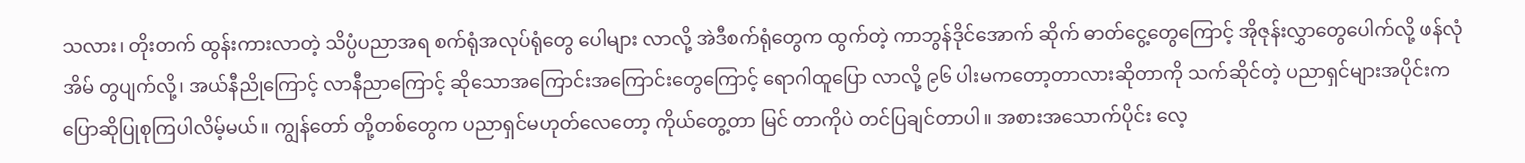သလား၊ တိုးတက် ထွန်းကားလာတဲ့ သိပ္ပံပညာအရ စက်ရုံအလုပ်ရုံတွေ ပေါများ လာလို့ အဲဒီစက်ရုံတွေက ထွက်တဲ့ ကာဘွန်ဒိုင်အောက် ဆိုက် ဓာတ်ငွေ့တွေကြောင့် အိုဇုန်းလွှာတွေပေါက်လို့ ဖန်လုံအိမ် တွပျက်လို့၊ အယ်နီညိုကြောင့် လာနီညာကြောင့် ဆိုသောအကြောင်းအကြောင်းတွေကြောင့် ရောဂါထူပြော လာလို့ ၉၆ ပါးမကတော့တာလားဆိုတာကို သက်ဆိုင်တဲ့ ပညာရှင်များအပိုင်းက ပြောဆိုပြုစုကြပါလိမ့်မယ်။ ကျွန်တော် တို့တစ်တွေက ပညာရှင်မဟုတ်လေတော့ ကိုယ်တွေ့တာ မြင် တာကိုပဲ တင်ပြချင်တာပါ။ အစားအသောက်ပိုင်း လေ့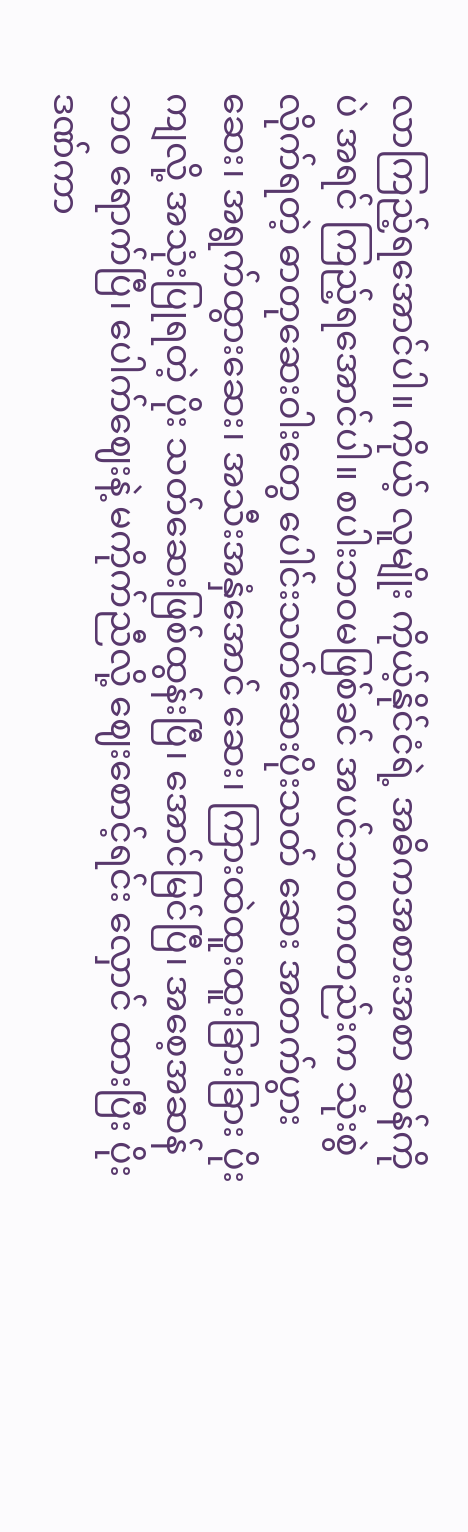လာကြည့်ရအောင်ပါ။ ကိုယ့် လူမျိုး ကိုယ့်နိုင်ငံရဲ့ အဓိကအစားအစာ ဆန်ကိုပဲ အရင် ကြည့်ရအောင်ပါ။ စပါးဘဝမဖြစ်ခင် အပင်ဘဝကတည်းက သုံးစွဲလိုက်ရတဲ့ ဓာတုဆေးဝါးတွေ ပေါင်းသတ်ဆေးပိုးသတ် ဆေး အတက်ပွားဆေး၊ အရွက်ထွားဆေး၊ အသီးအနှံအောင် ဆေး၊ ကြားထဲထူးထူးခြားခြား ပိုးကျလို့ အသုံးပြုရတဲ့ ပိုး သတ်ဆေးဖြစ်ထွန်းပြီ၊ အောင်မြင်ပြီ၊ အစေ့အဆန်ဘ၀ ရောက်ပြီ၊ ပေါက်ဈေးနဲ့ မကိုက်ညီလို့ ဈေးစောင့်ရင်း လှောင် ထားပြီး ပိုးဒဏ်ကာ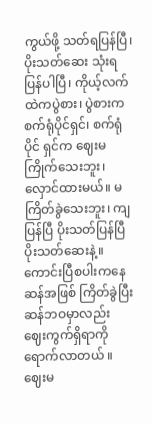ကွယ်ဖို့ သတ်ရပြန်ပြီ၊ ပိုးသတ်ဆေး သုံးရပြန်ပါပြီ၊ ကိုယ့်လက်ထဲကပွဲစား၊ ပွဲစားကစက်ရုံပိုင်ရှင်၊ စက်ရုံပိုင် ရှင်က ဈေးမကြိုက်သေးဘူး၊ လှောင်ထားမယ်။ မကြိတ်ခွဲသေးဘူး၊ ကျပြန်ပြီ ပိုးသတ်ပြန်ပြီ ပိုးသတ်ဆေးနဲ့။ ကောင်းပြီစပါးကနေ ဆန်အဖြစ် ကြိတ်ခွဲပြီးဆန်ဘဝမှာလည်း ဈေးကွက်ရှိရာကို ရောက်လာတယ် ။ ဈေးမ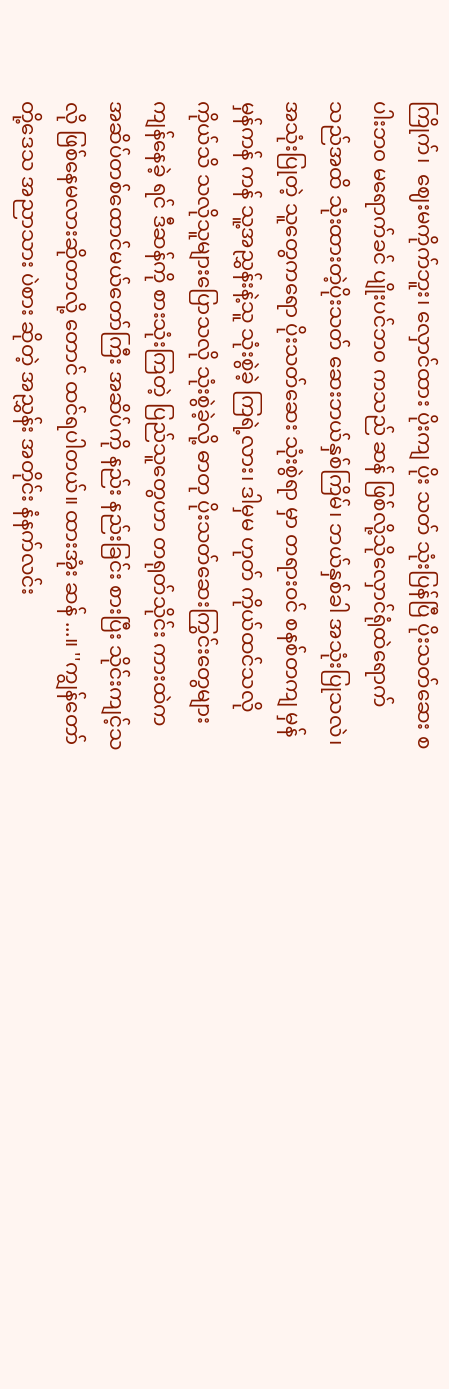ကြိုက်၊  ဈေးမကိုက်ဘူး၊ လှောင်ထား ပိုးကျ ပိုး သတ် သုံးပြန်ပြီ ပိုးသတ်ဆေး စပါးဘ၀ မရောက်ခင် ပျိုးပင်ဘ၀ ကသည် ဆန် ဖြစ်လို့သိုလှောင်ရုံထဲရောက်သည်အထိ သုံးထားတဲ့ပိုးသတ် ဆေးဘယ်နှစ်ကြိမ်၊ ဘယ်နှစ်ခါ အသုံးပြုသလဲ၊အသုံးပြုတဲ့ သူတွေကရော ပိုးသတ်ဆေး သုံးစွဲရာ မှာ တရားဝင် စနစ်တကျ မှန်မှန်ကန် ကန် သူ့အညွှန်းနဲ့သူ သုံးစွဲခဲ့ ကြရဲ့လား၊ ဒါမှမ ဟုတ် ကိုယ်ထင်သလို ကိုယ်သိ သလိုသူများပြောသလို သုံးစွဲခဲ့လို့ ဓာတု ပိုးသတ်ဆေးကြွင်းတွေများ ကျန်နေခဲ့ ရင် ဒီဆန်ကို စားသုံးကြတဲ့ ပြည်သူတွေဟာ တရုတ်သိုင်း ကားထဲက အဆိပ်တစ်ထောင်မယ်တော်ကြီး အဆိပ်ကို နည်း နည်းခြင်း စားပြီး သိုင်းကျင့်သလို ဖြစ်နေမလားဆိုတာလို့ တောင် ထင်ရပါတယ်။ ထားအုံး ဆန် ...။ ''ကျွန်တော်တို့ဒေသ အညာသား ပဲစား ဆိုတဲ့ အညွှန်း အတိုင်း နံနက်လင်း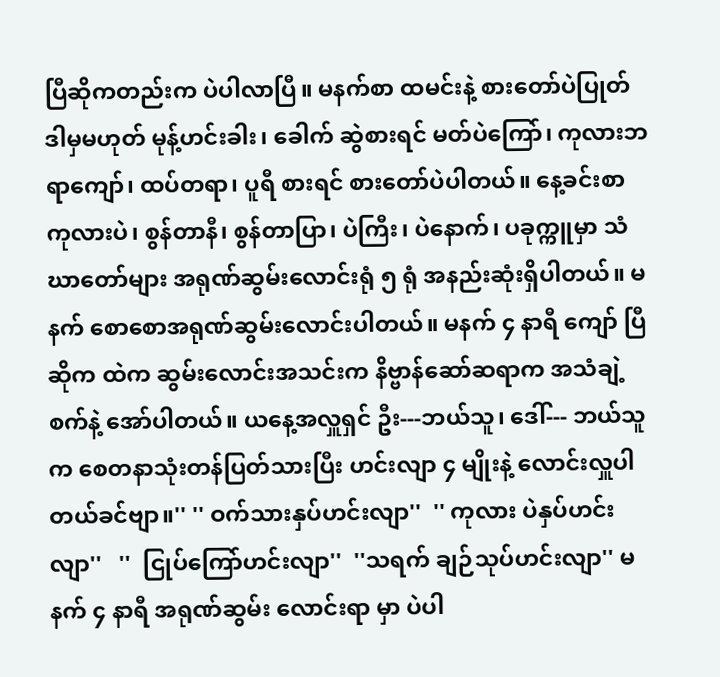ပြီဆိုကတည်းက ပဲပါလာပြီ။ မနက်စာ ထမင်းနဲ့ စားတော်ပဲပြုတ် ဒါမှမဟုတ် မုန့်ဟင်းခါး၊ ခေါက် ဆွဲစားရင် မတ်ပဲကြော်၊ ကုလားဘရာကျော်၊ ထပ်တရာ၊ ပူရီ စားရင် စားတော်ပဲပါတယ်။ နေ့ခင်းစာ ကုလားပဲ၊ စွန်တာနီ၊ စွန်တာပြာ၊ ပဲကြီး၊ ပဲနောက်၊ ပခုက္ကူမှာ သံဃာတော်များ အရုဏ်ဆွမ်းလောင်းရုံ ၅ ရုံ အနည်းဆုံးရှိပါတယ်။ မနက် စောစောအရုဏ်ဆွမ်းလောင်းပါတယ်။ မနက် ၄ နာရီ ကျော် ပြီဆိုက ထဲက ဆွမ်းလောင်းအသင်းက နိဗ္ဗာန်ဆော်ဆရာက အသံချဲ့စက်နဲ့ အော်ပါတယ်။ ယနေ့အလှူရှင် ဦး---ဘယ်သူ၊ ဒေါ်--- ဘယ်သူက စေတနာသုံးတန်ပြတ်သားပြီး ဟင်းလျာ ၄ မျိုးနဲ့ လောင်းလှူပါတယ်ခင်ဗျာ။'' '' ဝက်သားနှပ်ဟင်းလျာ''  '' ကုလား ပဲနှပ်ဟင်းလျာ''   ''  ငြုပ်ကြော်ဟင်းလျာ''  ''သရက် ချဉ်သုပ်ဟင်းလျာ'' မနက် ၄ နာရီ အရုဏ်ဆွမ်း လောင်းရာ မှာ ပဲပါ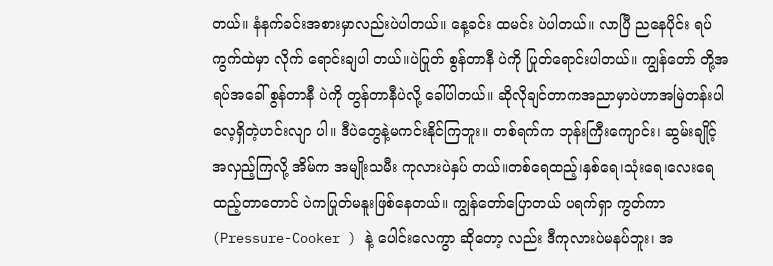တယ်။ နံနက်ခင်းအစားမှာလည်းပဲပါတယ်။ နေ့ခင်း ထမင်း ပဲပါတယ်။ လာပြီ ညနေပိုင်း ရပ်ကွက်ထဲမှာ လိုက် ရောင်းချပါ တယ်။ပဲပြုတ် စွန်တာနီ ပဲကို ပြုတ်ရောင်းပါတယ်။ ကျွန်တော် တို့အရပ်အခေါ် စွန်တာနီ ပဲကို တွန်တာနီပဲလို့ ခေါ်ပါတယ်။ ဆိုလိုချင်တာကအညာမှာပဲဟာအမြဲတန်းပါလေ့ရှိတဲ့ဟင်းလျာ ပါ။ ဒီပဲတွေနဲ့မကင်းနိုင်ကြဘူး။ တစ်ရက်က ဘုန်းကြီးကျောင်း၊ ဆွမ်းချိုင့်အလှည့်ကြလို့ အိမ်က အမျိုးသမီး ကုလားပဲနှပ် တယ်။တစ်ရေထည့်၊နှစ်ရေ၊သုံးရေ၊လေးရေထည့်တာတောင် ပဲကပြုတ်မနူးဖြစ်နေတယ်။ ကျွန်တော်ပြောတယ် ပရက်ရှာ ကွတ်ကာ  (Pressure-Cooker ) နဲ့ ပေါင်းလေကွာ ဆိုတော့ လည်း ဒီကုလားပဲမနပ်ဘူး၊ အ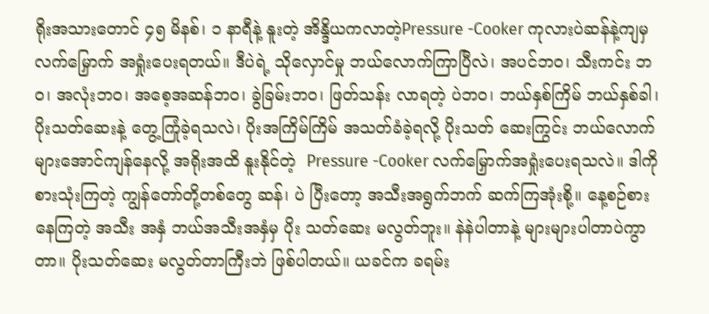ရိုးအသားတောင် ၄၅ မိနစ်၊ ၁ နာရီနဲ့ နူးတဲ့ အိန္ဒိယကလာတဲ့Pressure -Cooker ကုလားပဲဆန်နဲ့ကျမှ လက်မြှောက် အရှုံးပေးရတယ်။ ဒီပဲရဲ့ သိုလှောင်မှု ဘယ်လောက်ကြာပြီလဲ၊ အပင်ဘဝ၊ သီးကင်း ဘဝ၊ အလုံးဘဝ၊ အစေ့အဆန်ဘဝ၊ ခွဲခြမ်းဘဝ၊ ဖြတ်သန်း လာရတဲ့ ပဲဘဝ၊ ဘယ်နှစ်ကြိမ် ဘယ်နှစ်ခါ၊ ပိုးသတ်ဆေးနဲ့ တွေ့ကြုံခဲ့ရသလဲ၊ ပိုးအကြိမ်ကြိမ် အသတ်ခံခဲ့ရလို့ ပိုးသတ် ဆေးကြွင်း ဘယ်လောက်များအောင်ကျန်နေလို့ အရိုးအထိ နူးနိုင်တဲ့  Pressure -Cooker လက်မြှောက်အရှုံးပေးရသလဲ။ ဒါကို စားသုံးကြတဲ့ ကျွန်တော်တို့တစ်တွေ ဆန်၊ ပဲ ပြီးတော့ အသီးအရွက်ဘက် ဆက်ကြအုံးစို့။ နေ့စဉ်စားနေကြတဲ့ အသီး အနှံ ဘယ်အသီးအနှံမှ ပိုး သတ်ဆေး မလွတ်ဘူး။ နဲနဲပါတာနဲ့ များများပါတာပဲကွာတာ။ ပိုးသတ်ဆေး မလွတ်တာကြီးဘဲ ဖြစ်ပါတယ်။ ယခင်က ခရမ်း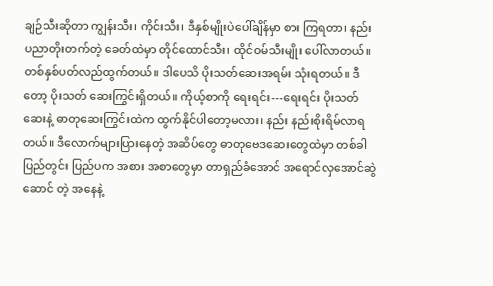ချဉ်သီးဆိုတာ ကျွန်းသီး၊ ကိုင်းသီး၊ ဒီနှစ်မျိုးပဲပေါ်ချိန်မှာ စား ကြရတာ၊ နည်းပညာတိုးတက်တဲ့ ခေတ်ထဲမှာ တိုင်ထောင်သီး၊ ထိုင်ဝမ်သီးမျိုး ပေါ်လာတယ်။ တစ်နှစ်ပတ်လည်ထွက်တယ်။ ဒါပေသိ ပိုးသတ်ဆေးအရမ်း သုံးရတယ်။ ဒီတော့ ပိုးသတ် ဆေးကြွင်းရှိတယ်။ ကိုယ့်စာကို ရေးရင်း---ရေးရင်း ပိုးသတ် ဆေးနဲ့ ဓာတုဆေးကြွင်းထဲက ထွက်နိုင်ပါတော့မလား၊ နည်း နည်းစိုးရိမ်လာရတယ်။ ဒီလောက်များပြားနေတဲ့ အဆိပ်တွေ ဓာတုဗေဒဆေးတွေထဲမှာ တစ်ခါပြည်တွင်း ပြည်ပက အစား အစာတွေမှာ တာရှည်ခံအောင် အရောင်လှအောင်ဆွဲဆောင် တဲ့ အနေနဲ့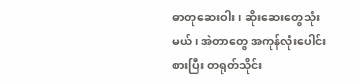ဓာတုဆေးဝါး၊ ဆိုးဆေးတွေသုံးမယ်၊ အဲတာတွေ အကုန်လုံးပေါင်းစားပြီး တရုတ်သိုင်း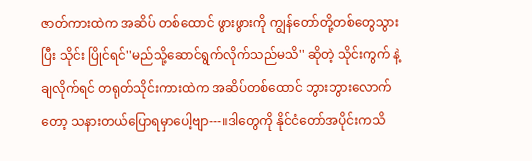ဇာတ်ကားထဲက အဆိပ် တစ်ထောင် ဖွားဖွားကို ကျွန်တော်တို့တစ်တွေသွားပြီး သိုင်း ပြိုင်ရင်''မည်သို့ဆောင်ရွက်လိုက်သည်မသိ'' ဆိုတဲ့ သိုင်းကွက် နဲ့ ချလိုက်ရင် တရုတ်သိုင်းကားထဲက အဆိပ်တစ်ထောင် ဘွားဘွားလောက်တော့ သနားတယ်ပြောရမှာပေါ့ဗျာ---။ဒါတွေကို နိုင်ငံတော်အပိုင်းကသိ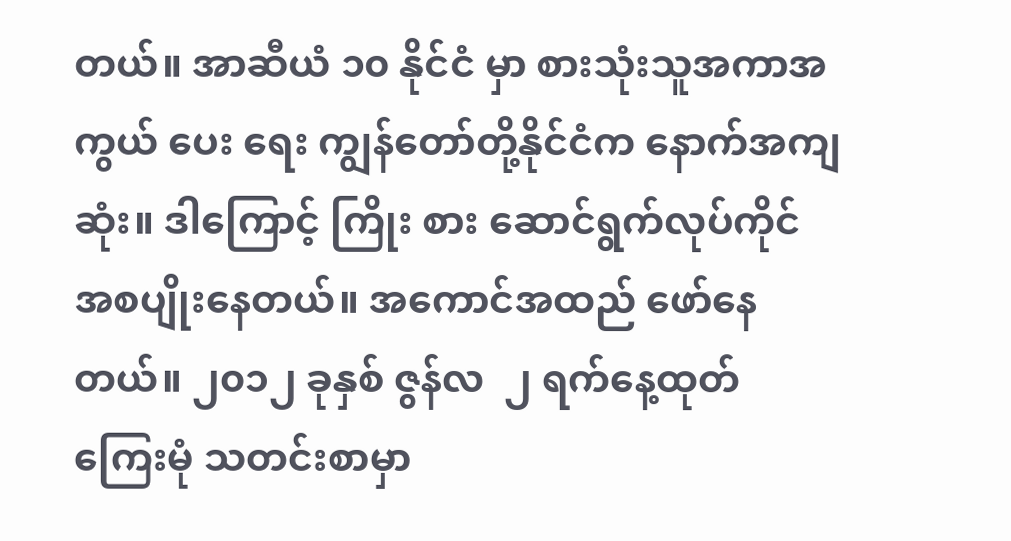တယ်။ အာဆီယံ ၁၀ နိုင်ငံ မှာ စားသုံးသူအကာအကွယ် ပေး ရေး ကျွန်တော်တို့နိုင်ငံက နောက်အကျဆုံး။ ဒါကြောင့် ကြိုး စား ဆောင်ရွက်လုပ်ကိုင် အစပျိုးနေတယ်။ အကောင်အထည် ဖော်နေတယ်။ ၂၀၁၂ ခုနှစ် ဇွန်လ  ၂ ရက်နေ့ထုတ် ကြေးမုံ သတင်းစာမှာ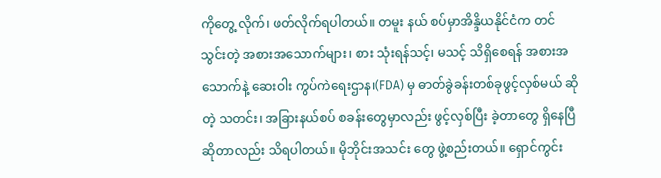ကိုတွေ့ လိုက်၊ ဖတ်လိုက်ရပါတယ်။ တမူး နယ် စပ်မှာအိန္ဒိယနိုင်ငံက တင်သွင်းတဲ့ အစားအသောက်များ၊ စား သုံးရန်သင့်၊ မသင့် သိရှိစေရန် အစားအသောက်နဲ့ ဆေးဝါး ကွပ်ကဲရေးဌာန၊(FDA) မှ ဓာတ်ခွဲခန်းတစ်ခုဖွင့်လှစ်မယ် ဆိုတဲ့ သတင်း၊ အခြားနယ်စပ် စခန်းတွေမှာလည်း ဖွင့်လှစ်ပြီး ခဲ့တာတွေ ရှိနေပြီဆိုတာလည်း သိရပါတယ်။ မိုဘိုင်းအသင်း တွေ ဖွဲ့စည်းတယ်။ ရှောင်ကွင်း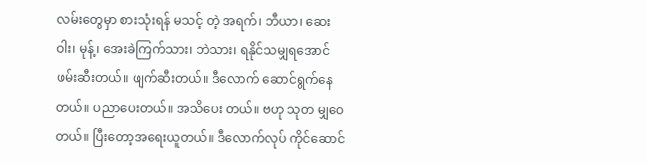လမ်းတွေမှာ စားသုံးရန် မသင့် တဲ့ အရက်၊ ဘီယာ၊ ဆေးဝါး၊ မုန့်၊ အေးခဲကြက်သား၊ ဘဲသား၊ ရနိုင်သမျှရအောင် ဖမ်းဆီးတယ်။ ဖျက်ဆီးတယ်။ ဒီလောက် ဆောင်ရွက်နေတယ်။ ပညာပေးတယ်။ အသိပေး တယ်။ ဗဟု သုတ မျှဝေတယ်။ ပြီးတော့အရေးယူတယ်။ ဒီလောက်လုပ် ကိုင်ဆောင်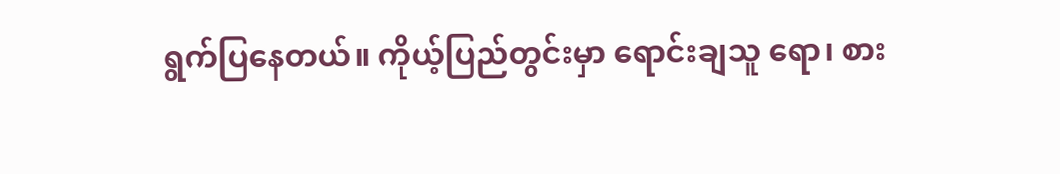ရွက်ပြနေတယ်။ ကိုယ့်ပြည်တွင်းမှာ ရောင်းချသူ ရော၊ စား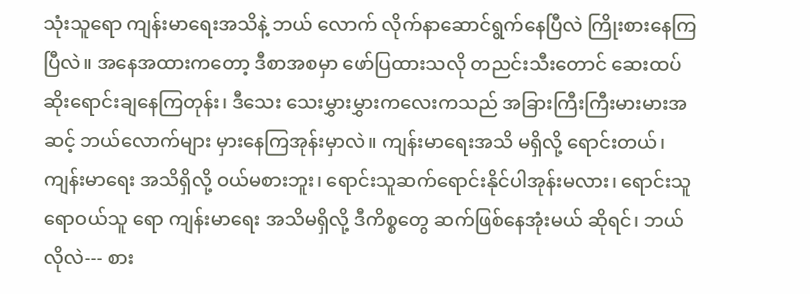သုံးသူရော ကျန်းမာရေးအသိနဲ့ ဘယ် လောက် လိုက်နာဆောင်ရွက်နေပြီလဲ ကြိုးစားနေကြပြီလဲ။ အနေအထားကတော့ ဒီစာအစမှာ ဖော်ပြထားသလို တညင်းသီးတောင် ဆေးထပ်ဆိုးရောင်းချနေကြတုန်း၊ ဒီသေး သေးမွှားမွှားကလေးကသည် အခြားကြီးကြီးမားမားအဆင့် ဘယ်လောက်များ မှားနေကြအုန်းမှာလဲ။ ကျန်းမာရေးအသိ မရှိလို့ ရောင်းတယ်၊ ကျန်းမာရေး အသိရှိလို့ ဝယ်မစားဘူး၊ ရောင်းသူဆက်ရောင်းနိုင်ပါအုန်းမလား၊ ရောင်းသူရောဝယ်သူ ရော ကျန်းမာရေး အသိမရှိလို့ ဒီကိစ္စတွေ ဆက်ဖြစ်နေအုံးမယ် ဆိုရင်၊ ဘယ်လိုလဲ--- စား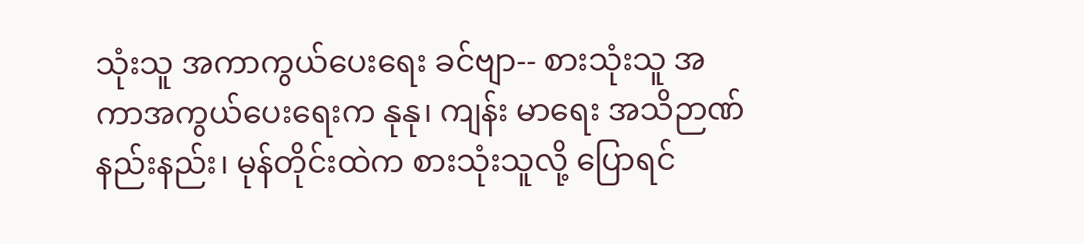သုံးသူ အကာကွယ်ပေးရေး ခင်ဗျာ-- စားသုံးသူ အကာအကွယ်ပေးရေးက နုနု၊ ကျန်း မာရေး အသိဉာဏ်နည်းနည်း၊ မုန်တိုင်းထဲက စားသုံးသူလို့ ပြောရင်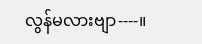လွန်မလားဗျာ----။